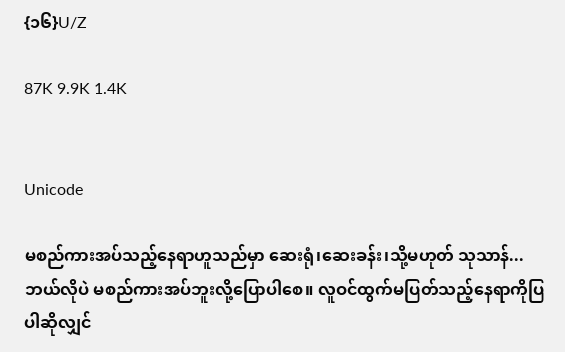{၁၆}U/Z

87K 9.9K 1.4K


Unicode

မစည်ကားအပ်သည့်နေရာဟူသည်မှာ ဆေးရုံ၊ဆေးခန်း၊သို့မဟုတ် သုသာန်...
ဘယ်လိုပဲ မစည်ကားအပ်ဘူးလို့ပြောပါစေ။ လူဝင်ထွက်မပြတ်သည့်နေရာကိုပြပါဆိုလျှင်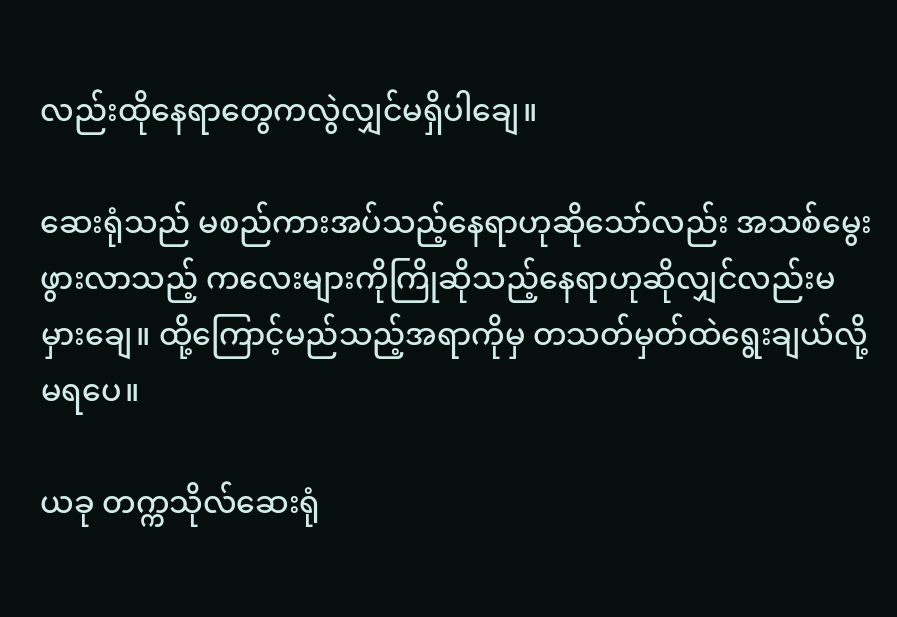လည်းထိုနေရာတွေကလွဲလျှင်မရှိပါချေ။

ဆေးရုံသည် မစည်ကားအပ်သည့်နေရာဟုဆိုသော်လည်း အသစ်မွေးဖွားလာသည့် ကလေးများကိုကြိုဆိုသည့်နေရာဟုဆိုလျှင်လည်းမမှားချေ။ ထို့ကြောင့်မည်သည့်အရာကိုမှ တသတ်မှတ်ထဲရွေးချယ်လို့မရပေ။

ယခု တက္ကသိုလ်ဆေးရုံ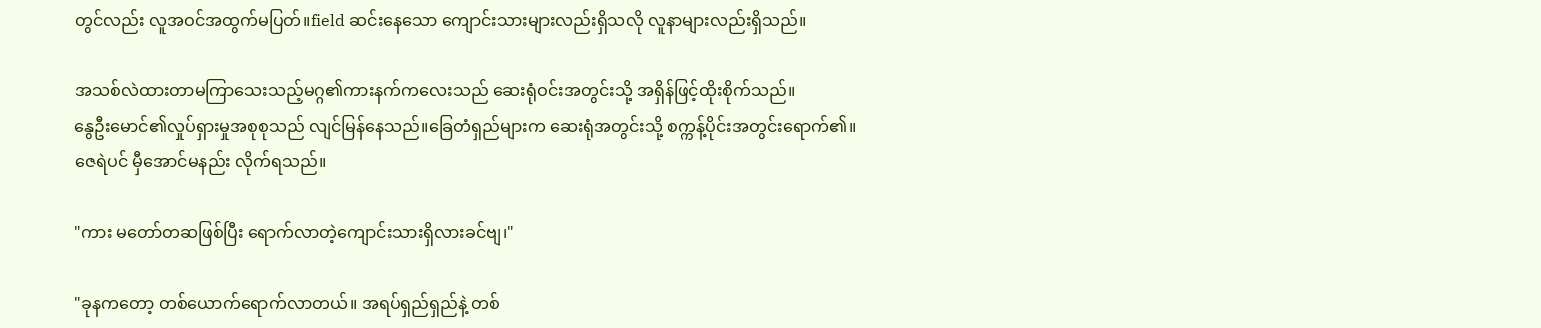တွင်လည်း လူအဝင်အထွက်မပြတ်။field ဆင်းနေသော ကျောင်းသားများလည်းရှိသလို လူနာများလည်းရှိသည်။

အသစ်လဲထားတာမကြာသေးသည့်မဂ္ဂ၏ကားနက်ကလေးသည် ဆေးရုံဝင်းအတွင်းသို့ အရှိန်ဖြင့်ထိုးစိုက်သည်။
နွေဦးမောင်၏လှုပ်ရှားမှုအစုစုသည် လျင်မြန်နေသည်။ခြေတံရှည်များက ဆေးရုံအတွင်းသို့ စက္ကန့်ပိုင်းအတွင်းရောက်၏။
ဇေရဲပင် မှီအောင်မနည်း လိုက်ရသည်။

"ကား မတော်တဆဖြစ်ပြီး ရောက်လာတဲ့ကျောင်းသားရှိလားခင်ဗျ၊"

"ခုနကတော့ တစ်ယောက်ရောက်လာတယ်။ အရပ်ရှည်ရှည်နဲ့ တစ်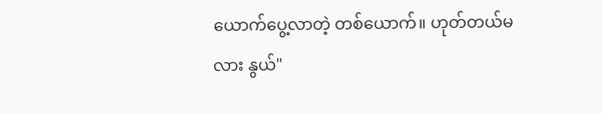ယောက်ပွေ့လာတဲ့ တစ်ယောက်။ ဟုတ်တယ်မလား နွယ်"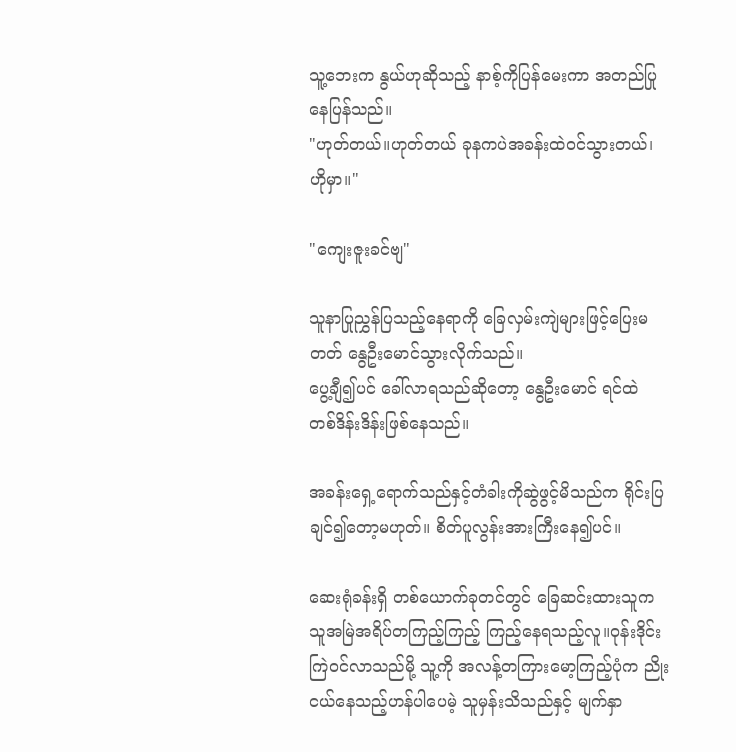သူ့ဘေးက နွယ်ဟုဆိုသည့် နာစ့်ကိုပြန်မေးကာ အတည်ပြုနေပြန်သည်။
"ဟုတ်တယ်။ဟုတ်တယ် ခုနကပဲအခန်းထဲဝင်သွားတယ်၊ ဟိုမှာ။"

"ကျေးဇူးခင်ဗျ"

သူနာပြုညွှန်ပြသည့်နေရာကို ခြေလှမ်းကျဲများဖြင့်ပြေးမတတ် နွေဦးမောင်သွားလိုက်သည်။
ပွေ့ချီ၍ပင် ခေါ်လာရသည်ဆိုတော့ နွေဦးမောင် ရင်ထဲ တစ်ဒိန်းဒိန်းဖြစ်နေသည်။

အခန်းရှေ့ရောက်သည်နှင့်တံခါးကိုဆွဲဖွင့်မိသည်က ရိုင်းပြချင်၍တော့မဟုတ်။ စိတ်ပူလွန်းအားကြီးနေ၍ပင်။

ဆေးရုံခန်းရှိ တစ်ယောက်ခုတင်တွင် ခြေဆင်းထားသူက သူအမြဲအရိပ်တကြည့်ကြည့် ကြည့်နေရသည့်လူ။ဝုန်းဒိုင်းကြဲဝင်လာသည်မို့ သူ့ကို အလန့်တကြားမော့ကြည့်ပုံက ညိုးငယ်နေသည့်ဟန်ပါပေမဲ့ သူမှန်းသိသည်နှင့် မျက်နှာ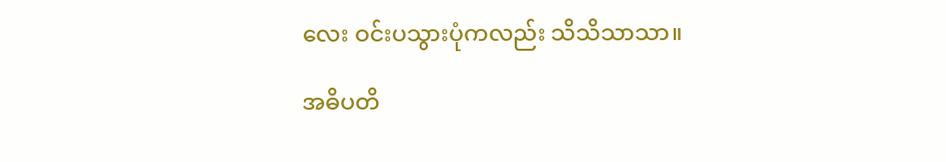လေး ဝင်းပသွားပုံကလည်း သိသိသာသာ။

အဓိပတိ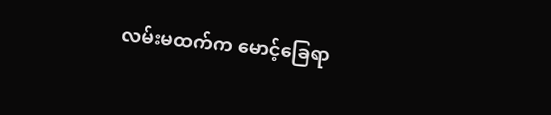လမ်းမထက်က မောင့်ခြေရာ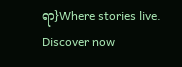ရာ}Where stories live. Discover now